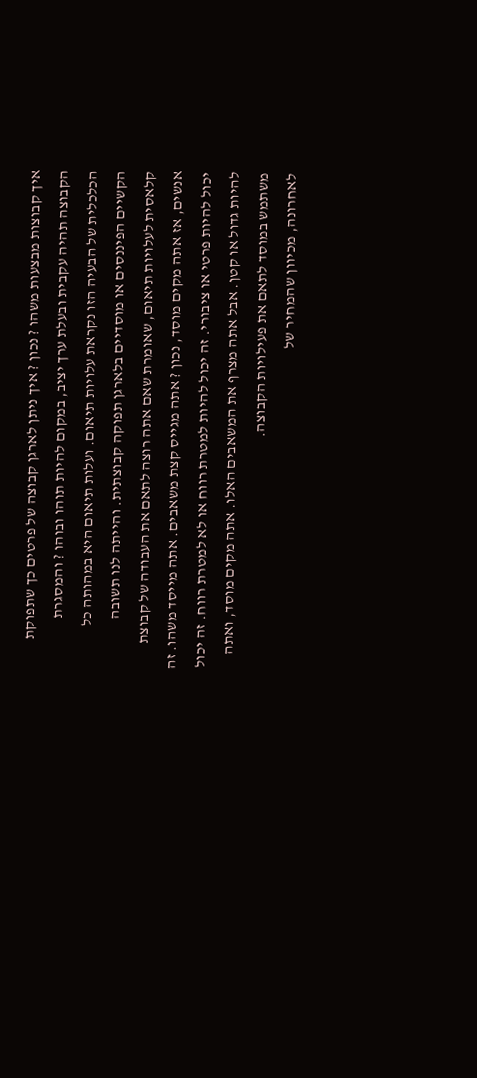איך קבוצות מבצעות משהו ? נכון ? איך ניתן לארגן קבוצה של פרטים כך שתפוקת הקבוצה תהיה עקבית ובעלת ערך יציב, במקום להיות תוהו ובוהו ? והמסגרת הכלכלית של הבעיה הזו נקראת עלויות תיאום. ועלות תיאום היא במהותה כל הקשיים הפיננסים או מוסדיים בלארגן תפוקה קבוצתית. והייתה לנו תשובה קלאסית לעלויות תיאום, שאומרת שאם אתה רוצה לתאם את העבודה של קבוצת אנשים, אז אתה מקים מוסד, נכון ? אתה מגייס קצת משאבים. אתה מייסד משהו. זה יכול להיות פרטי או ציבורי. זה יכול להיות למטרת רווח או לא למטרת רווח. זה יכול להיות גדול או קטן. אבל אתה מצרף את המשאבים האלו. אתה מקים מוסד, ואתה משתמש במוסד לתאם את פעילויות הקבוצה.
לאחרונה, מכיוון שהמחיר של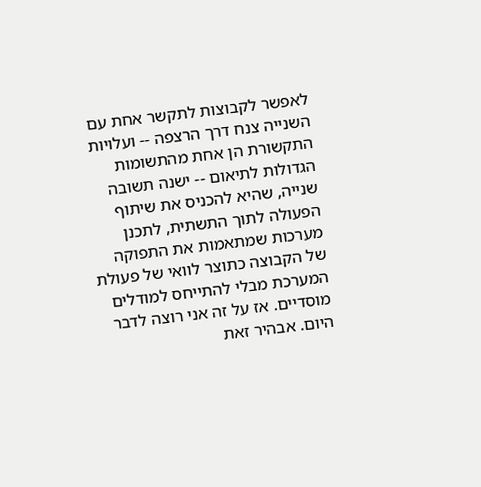לאפשר לקבוצות לתקשר אחת עם השנייה צנח דרך הרצפה -- ועלויות התקשורת הן אחת מהתשומות הגדולות לתיאום -- ישנה תשובה שנייה, שהיא להכניס את שיתוף הפעולה לתוך התשתית, לתכנן מערכות שמתאמות את התפוקה של הקבוצה כתוצר לוואי של פעולת המערכת מבלי להתייחס למודלים מוסדיים. אז על זה אני רוצה לדבר היום. אבהיר זאת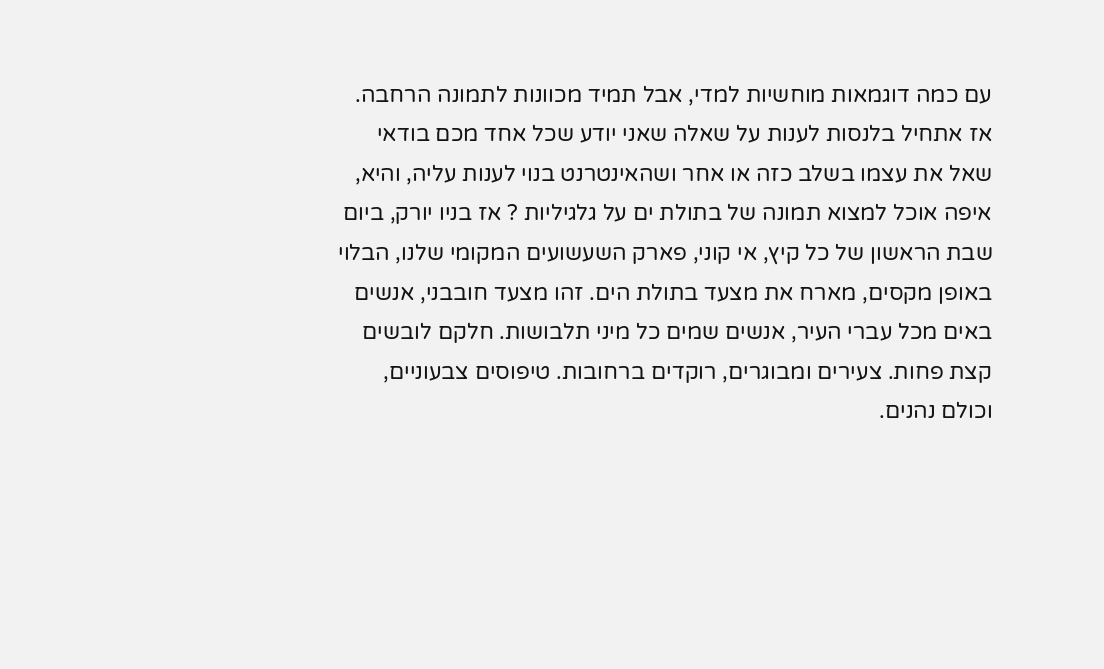עם כמה דוגמאות מוחשיות למדי, אבל תמיד מכוונות לתמונה הרחבה.
אז אתחיל בלנסות לענות על שאלה שאני יודע שכל אחד מכם בודאי שאל את עצמו בשלב כזה או אחר ושהאינטרנט בנוי לענות עליה, והיא, איפה אוכל למצוא תמונה של בתולת ים על גלגיליות ? אז בניו יורק, ביום שבת הראשון של כל קיץ, אי קוני, פארק השעשועים המקומי שלנו, הבלוי באופן מקסים, מארח את מצעד בתולת הים. זהו מצעד חובבני, אנשים באים מכל עברי העיר, אנשים שמים כל מיני תלבושות. חלקם לובשים קצת פחות. צעירים ומבוגרים, רוקדים ברחובות. טיפוסים צבעוניים, וכולם נהנים.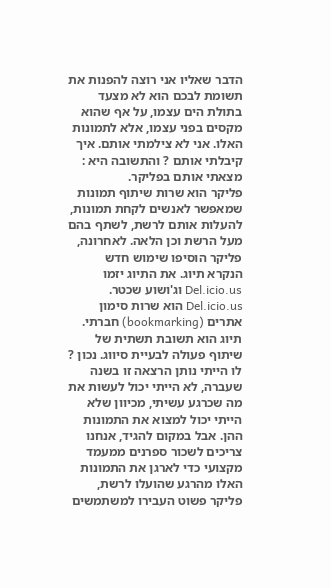הדבר שאליו אני רוצה להפנות את תשומת לבכם הוא לא מצעד בתולת הים עצמו, על אף שהוא מקסים בפני עצמו, אלא לתמונות האלו. אני לא צילמתי אותם. איך קיבלתי אותם ? והתשובה היא : מצאתי אותם בפליקר.
פליקר הוא שרות שיתוף תמונות שמאפשר לאנשים לקחת תמונות, להעלות אותם לרשת, לשתף בהם מעל הרשת וכן הלאה. לאחרונה, פליקר הוסיפו שימוש חדש הנקרא תיוג. את התיוג יזמו Del.icio.us וג'ושוע שכטר. Del.icio.us הוא שרות סימון אתרים (bookmarking) חברתי. תיוג הוא תשובת תשתית של שיתוף פעולה לבעיית סיווג. נכון ? לו הייתי נותן הרצאה זו בשנה שעברה, לא הייתי יכול לעשות את מה שכרגע עשיתי, מכיוון שלא הייתי יכול למצוא את התמונות ההן. אבל במקום להגיד, אנחנו צריכים לשכור ספרנים ממעמד מקצועי כדי לארגן את התמונות האלו מהרגע שהועלו לרשת, פליקר פשוט העבירו למשתמשים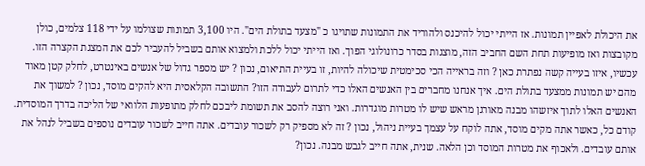את היכולת לאפיין תמונות. אז הייתי יכול להיכנס ולהוריד את התמונות שתויגו כ "מצעד בתולת הים". היו 3,100 תמונות שצולמו על ידי 118 צלמים, כולן מקובצות ואז מופיעות תחת השם החביב הזה, מוצגות בסדר כרונולוגי הפוך. ואז הייתי יכול ללכת ולמצוא אותם בשביל להעביר לכם את המצגת הקצרה הזו.
עכשיו, איזו בעייה קשה נפתרת כאן ? וזה בראייה הכי סכימטית שיכולה להיות, זו בעיית התיאום, נכון ? יש מספר גדול של אנשים באינטרט, לחלק קטן מאוד מהם יש תמונות ממצעד בתולת הים. איך אנחנו מחברים בין האנשים האלו כדי לתרום לעבודה הזו? התשובה הקלאסית היא להקים מוסד, נכון ? למשוך את האנשים האלו לתוך איזשהו מבנה מאורגן מראש שיש לו מטרות מוגדרות. ואני רוצה להסב את תשומת ליבכם לחלק מתופעות הלוואי של הליכה בדרך המוסדית.
קודם כל, כאשר אתה מקים מוסד, אתה לוקח על עצמך בעיית ניהול, נכון ? זה לא מספיק רק לשכור עובדים. אתה חייב לשכור עובדים נוספים בשביל לנהל את אותם עובדים. ולאכוף את מטרות המוסד וכן הלאה. שנית, אתה חייב לגבש מבנה. נכון?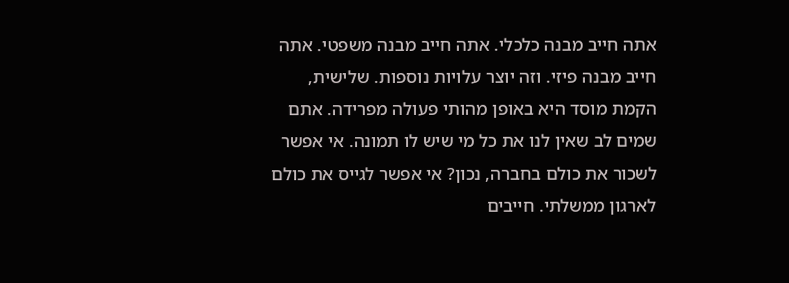אתה חייב מבנה כלכלי. אתה חייב מבנה משפטי. אתה חייב מבנה פיזי. וזה יוצר עלויות נוספות. שלישית, הקמת מוסד היא באופן מהותי פעולה מפרידה. אתם שמים לב שאין לנו את כל מי שיש לו תמונה. אי אפשר לשכור את כולם בחברה, נכון? אי אפשר לגייס את כולם לארגון ממשלתי. חייבים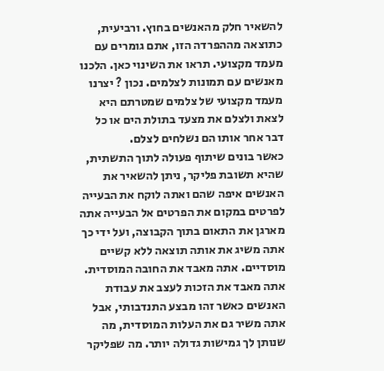להשאיר חלק מהאנשים בחוץ. ורביעית, כתוצאה מההפרדה הזו, אתם גומרים עם מעמד מקצועי. תראו את השינוי כאן. הלכנו מאנשים עם תמונות לצלמים. נכון ? יצרנו מעמד מקצועי של צלמים שמטרתם היא לצאת ולצלם את מצעד בתולת הים או כל דבר אחר אותו הם נשלחים לצלם.
כאשר בונים שיתוף פעולה לתוך התשתית, שהיא תשובת פליקר, ניתן להשאיר את האנשים איפה שהם ואתה לוקח את הבעייה לפרטים במקום את הפרטים אל הבעייה אתה מארגן את התאום בתוך הקבוצה, ועל ידי כך אתה משיג את אותה תוצאה ללא קשיים מוסדיים. אתה מאבד את החובה המוסדית. אתה מאבד את הזכות לעצב את עבודת האנשים כאשר זהו מבצע התנדבותי, אבל אתה משיר גם את העלות המוסדית, מה שנותן לך גמישות גדולה יותר. מה שפליקר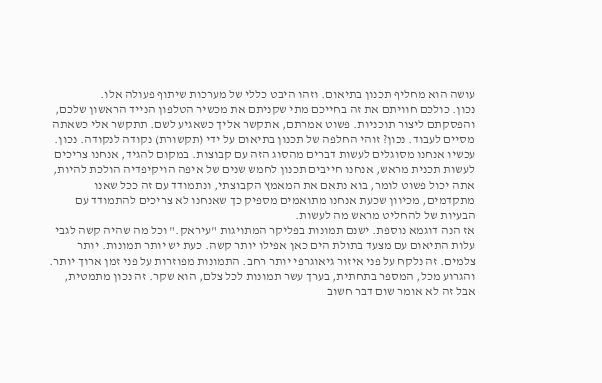עושה הוא מחליף תכנון בתיאום. וזהו היבט כללי של מערכות שיתוף פעולה אלו.
נכון. כולכם חוויתם את זה בחייכם מתי שקניתם את מכשיר הטלפון הנייד הראשון שלכם, והפסקתם ליצור תוכניות. פשוט אמרתם, אתקשר אליך כשאגיע לשם. תתקשר אלי כשאתה מסיים לעבוד. נכון? זוהי החלפה של תכנון בתיאום על ידי (תקשורת) נקודה לנקודה. נכון. עכשיו אנחנו מסוגלים לעשות דברים מהסוג הזה עם קבוצות. במקום להגיד, אנחנו צריכים לעשות תכנית מראש, אנחנו חייבים תכנון לחמש שנים של איפה הויקיפדיה הולכת להיות, אתה יכול פשוט לומר, בוא נתאם את המאמץ הקבוצתי, ונתמודד עם זה ככל שאנו מתקדמים, מכיוון שכעת אנחנו מתואמים מספיק כך שאנחנו לא צריכים להתמודד עם הבעיות של להחליט מראש מה לעשות.
אז הנה דוגמא נוספת. ישנם תמונות בפליקר המתויגות "עיראק." וכל מה שהיה קשה לגבי עלות התיאום עם מצעד בתולת הים כאן אפילו יותר קשה. כעת יש יותר תמונות. יותר צלמים. זה נלקח על פני איזור גיאוגרפי יותר רחב. התמונות מפוזרות על פני זמן ארוך יותר. והגרוע מכל, המספר בתחתית, בערך עשר תמונות לכל צלם, הוא שקר. זה נכון מתמטית, אבל זה לא אומר שום דבר חשוב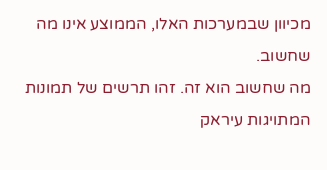מכיוון שבמערכות האלו, הממוצע אינו מה שחשוב.
מה שחשוב הוא זה. זהו תרשים של תמונות המתויגות עיראק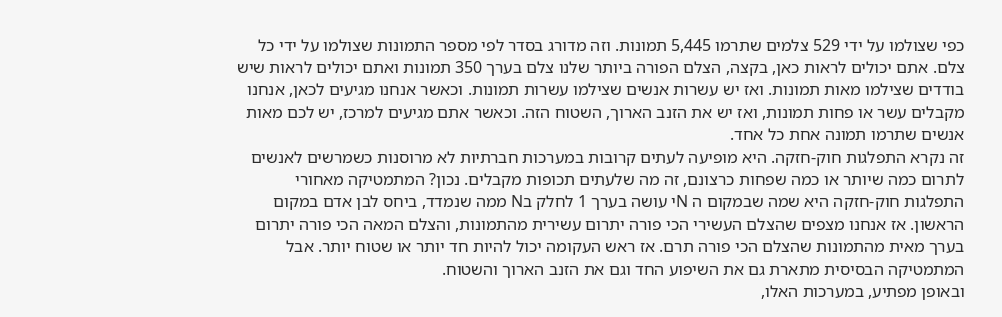כפי שצולמו על ידי 529 צלמים שתרמו 5,445 תמונות. וזה מדורג בסדר לפי מספר התמונות שצולמו על ידי כל צלם. אתם יכולים לראות כאן, בקצה, הצלם הפורה ביותר שלנו צלם בערך 350 תמונות ואתם יכולים לראות שיש בודדים שצילמו מאות תמונות. ואז יש עשרות אנשים שצילמו עשרות תמונות. וכאשר אנחנו מגיעים לכאן, אנחנו מקבלים עשר או פחות תמונות, ואז יש את הזנב הארוך, השטוח הזה. וכאשר אתם מגיעים למרכז, יש לכם מאות אנשים שתרמו תמונה אחת כל אחד.
זה נקרא התפלגות חוק-חזקה. היא מופיעה לעתים קרובות במערכות חברתיות לא מרוסנות כשמרשים לאנשים לתרום כמה שיותר או כמה שפחות כרצונם, זה מה שלעתים תכופות מקבלים. נכון? המתמטיקה מאחורי התפלגות חוק-חזקה היא שמה שבמקום ה Nי עושה בערך 1 לחלק בN ממה שנמדד, ביחס לבן אדם במקום הראשון. אז אנחנו מצפים שהצלם העשירי הכי פורה יתרום עשירית מהתמונות, והצלם המאה הכי פורה יתרום בערך מאית מהתמונות שהצלם הכי פורה תרם. אז ראש העקומה יכול להיות חד יותר או שטוח יותר. אבל המתמטיקה הבסיסית מתארת גם את השיפוע החד וגם את הזנב הארוך והשטוח.
ובאופן מפתיע, במערכות האלו,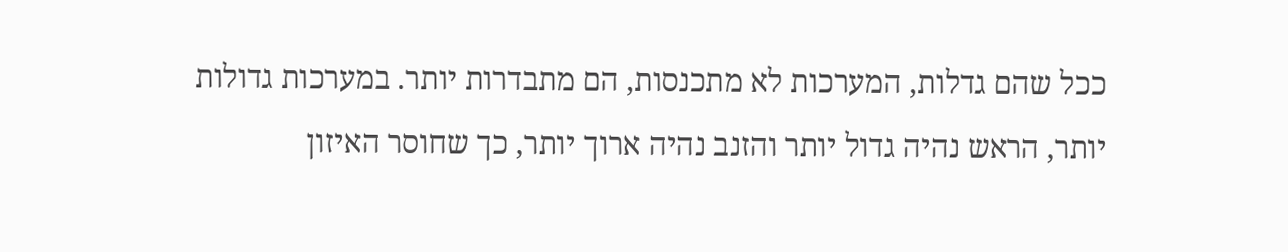ככל שהם גדלות, המערכות לא מתכנסות, הם מתבדרות יותר. במערכות גדולות יותר, הראש נהיה גדול יותר והזנב נהיה ארוך יותר, כך שחוסר האיזון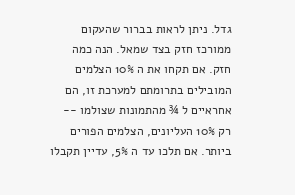גדל. ניתן לראות בברור שהעקום ממורכז חזק בצד שמאל. הנה כמה חזק. אם תקחו את ה 10% הצלמים המובילים בתרומתם למערכת זו, הם אחראיים ל ¾ מהתמונות שצולמו -- רק 10% העליונים, הצלמים הפורים ביותר. אם תלכו עד ה 5%, עדיין תקבלו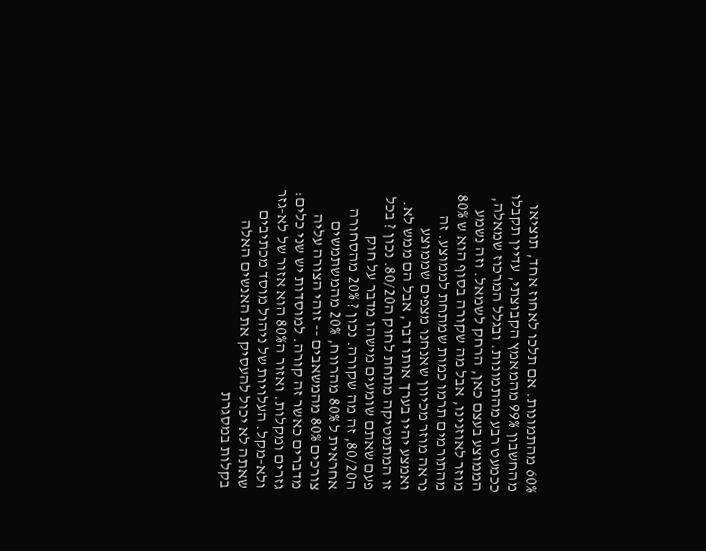60% מהתמונות. אם תלכו לאחוז אחד, תוציאו מהחשבון 99% מהמאמץ הקבוצתי, עדיין תקבלו ככמעט רבע מהתמונות. ובגלל המרכוז שמאלה, הממוצע בעצם כאן, הרחק לשמאל. וזה נשמע מוזר לאוזנינו, אבל מה שקורה בסוף הוא ש 80% מהתורמים תרמו כמות שמתחת לממוצע. זה נראה מוזר מכיוון שאנחנו מצפים שממוצע ואמצע יהיו בערך אותו דבר, אבל הם ממש לא.
זו המתמטיקה מתחת לחוק ה80/20. נכון ? בכל פעם שאתם שומעים מישהו מדבר על חוק ה80/20, זה מה שקורה. נכון ? 20% מהסחורה אחראית ל 80% מהרווח, 20% מהמשתמשים צורכים 80% מהמשאבים -- זוהי הצורה עליה מדברים כאשר זה קורה. למוסדות יש שני כלים: גזרים ומקלות. ואזור ה80% הוא אזור של לא-גזר ולא-מקל. העלויות של ניהול מוסד מכתיבים שאתה לא יכול להעסיק את האנשים האלה בקלות במסגרת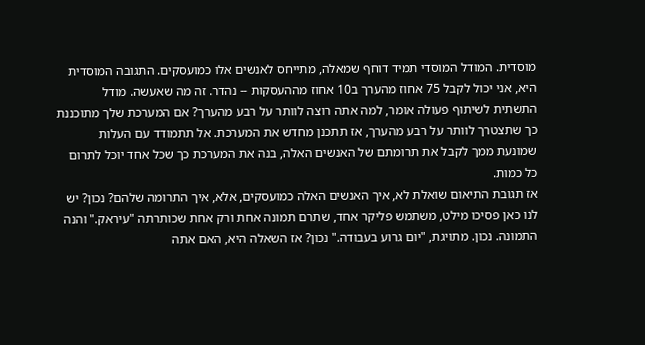מוסדית. המודל המוסדי תמיד דוחף שמאלה, מתייחס לאנשים אלו כמועסקים. התגובה המוסדית היא, אני יכול לקבל 75 אחוז מהערך ב10 אחוז מההעסקות -- נהדר. זה מה שאעשה. מודל התשתית לשיתוף פעולה אומר, למה אתה רוצה לוותר על רבע מהערך? אם המערכת שלך מתוכננת כך שתצטרך לוותר על רבע מהערך, אז תתכנן מחדש את המערכת. אל תתמודד עם העלות שמונעת ממך לקבל את תרומתם של האנשים האלה, בנה את המערכת כך שכל אחד יוכל לתרום כל כמות.
אז תגובת התיאום שואלת לא, איך האנשים האלה כמועסקים, אלא, איך התרומה שלהם? נכון? יש לנו כאן פסיכו מילט, משתמש פליקר אחד, שתרם תמונה אחת ורק אחת שכותרתה "עיראק." והנה התמונה. נכון. מתויגת, "יום גרוע בעבודה." נכון? אז השאלה היא, האם אתה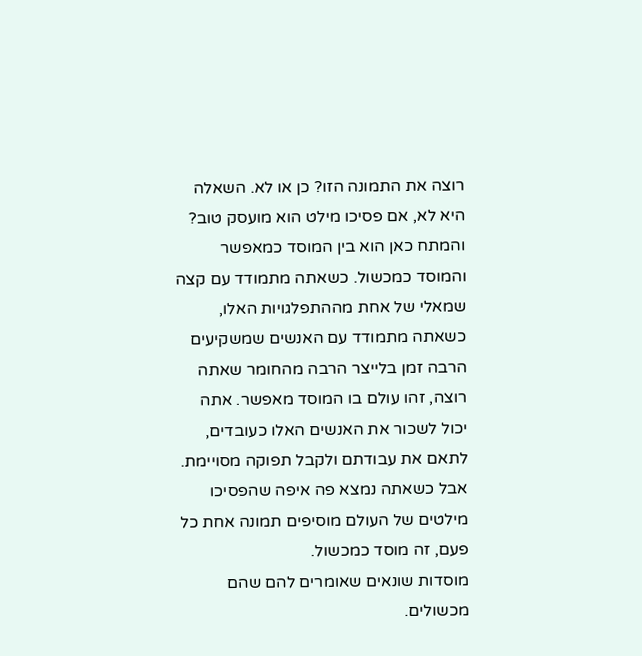רוצה את התמונה הזו? כן או לא. השאלה היא לא, אם פסיכו מילט הוא מועסק טוב?
והמתח כאן הוא בין המוסד כמאפשר והמוסד כמכשול. כשאתה מתמודד עם קצה שמאלי של אחת מההתפלגויות האלו, כשאתה מתמודד עם האנשים שמשקיעים הרבה זמן בלייצר הרבה מהחומר שאתה רוצה, זהו עולם בו המוסד מאפשר. אתה יכול לשכור את האנשים האלו כעובדים, לתאם את עבודתם ולקבל תפוקה מסויימת. אבל כשאתה נמצא פה איפה שהפסיכו מילטים של העולם מוסיפים תמונה אחת כל פעם, זה מוסד כמכשול.
מוסדות שונאים שאומרים להם שהם מכשולים.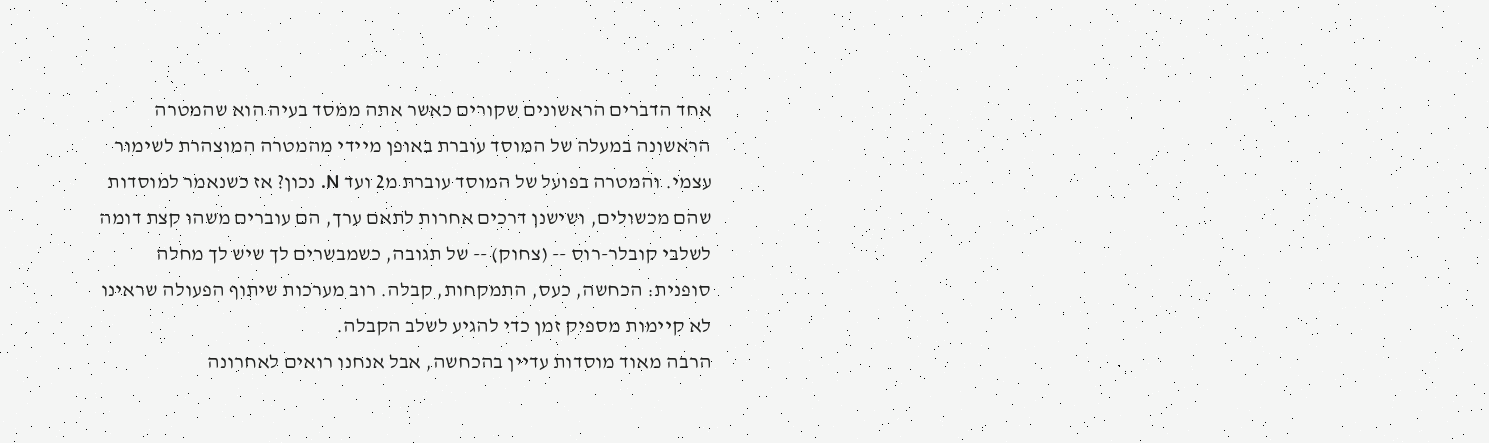אחד הדברים הראשונים שקורים כאשר אתה ממסד בעיה הוא שהמטרה הראשונה במעלה של המוסד עוברת באופן מיידי מהמטרה המוצהרת לשימור עצמי. והמטרה בפועל של המוסד עוברת מ2 ועד N. נכון? אז כשנאמר למוסדות שהם מכשולים, ושישנן דרכים אחרות לתאם ערך, הם עוברים משהו קצת דומה לשלבי קובלר-רוס -- (צחוק) -- של תגובה, כשמבשרים לך שיש לך מחלה סופנית: הכחשה, כעס, התמקחות, קבלה. רוב מערכות שיתוף הפעולה שראינו לא קיימות מספיק זמן כדי להגיע לשלב הקבלה.
הרבה מאוד מוסדות עדיין בהכחשה, אבל אנחנו רואים לאחרונה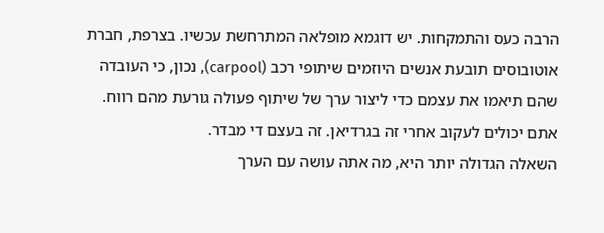הרבה כעס והתמקחות. יש דוגמא מופלאה המתרחשת עכשיו. בצרפת, חברת אוטובוסים תובעת אנשים היוזמים שיתופי רכב (carpool), נכון, כי העובדה שהם תיאמו את עצמם כדי ליצור ערך של שיתוף פעולה גורעת מהם רווח. אתם יכולים לעקוב אחרי זה בגרדיאן. זה בעצם די מבדר.
השאלה הגדולה יותר היא, מה אתה עושה עם הערך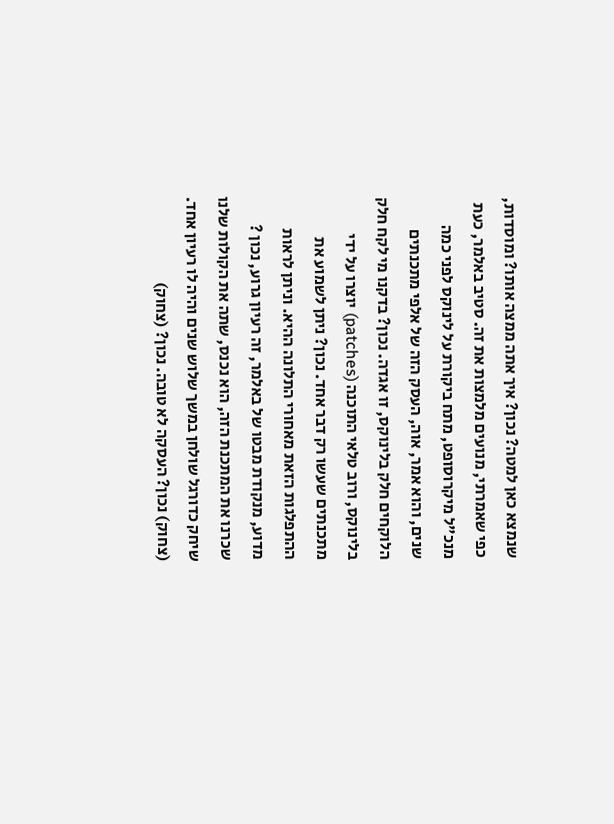שנמצא כאן למטה? נכון? איך אתה ממצה אותו? ומוסדות, כפי שאמרתי, מנועים מלמצות את זה. סטיב באלמר, כעת מנכ"ל מיקרוסופט, מתח ביקורת על לינוקס לפני כמה שנים, והוא אמר, אוה, העסק הזה של אלפי מתכנתים הלוקחים חלק בלינוקס, זו אגדה. נכון? בדקנו מי לקח חלק בלינוקס, ורוב טלאי התוכנה (patches) יוצרו על ידי מתכנתים שעשו רק דבר אחד. נכון? ניתן לשמוע את ההתפלגות הזאת מאחורי התלונה ההיא. וניתן לראות מדוע, מנקודת מבטו של באלמר, זה רעיון גרוע, נכון ? שכרנו את המתכנת הזה, הוא נכנס, שתה את הקולות שלנו שיחק כדורגל שולחן במשך שלוש שנים והיה לו רעיון אחד. (צחוק) נכון? העסקה לא טובה. נכון? (צחוק)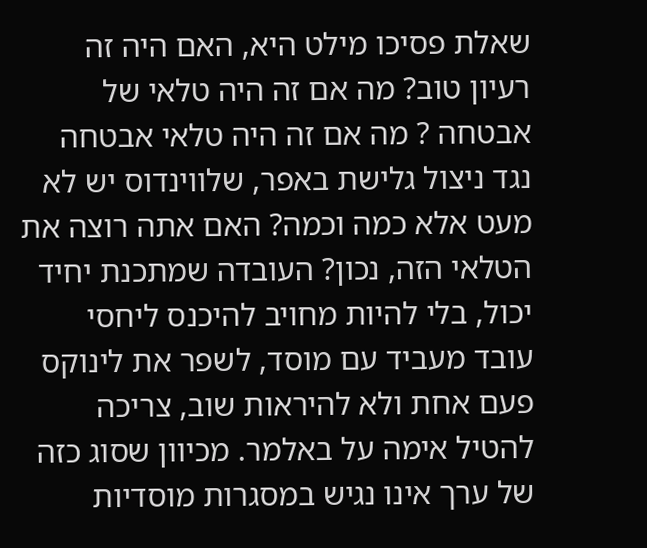שאלת פסיכו מילט היא, האם היה זה רעיון טוב? מה אם זה היה טלאי של אבטחה ? מה אם זה היה טלאי אבטחה נגד ניצול גלישת באפר, שלווינדוס יש לא מעט אלא כמה וכמה? האם אתה רוצה את הטלאי הזה, נכון? העובדה שמתכנת יחיד יכול, בלי להיות מחויב להיכנס ליחסי עובד מעביד עם מוסד, לשפר את לינוקס פעם אחת ולא להיראות שוב, צריכה להטיל אימה על באלמר. מכיוון שסוג כזה של ערך אינו נגיש במסגרות מוסדיות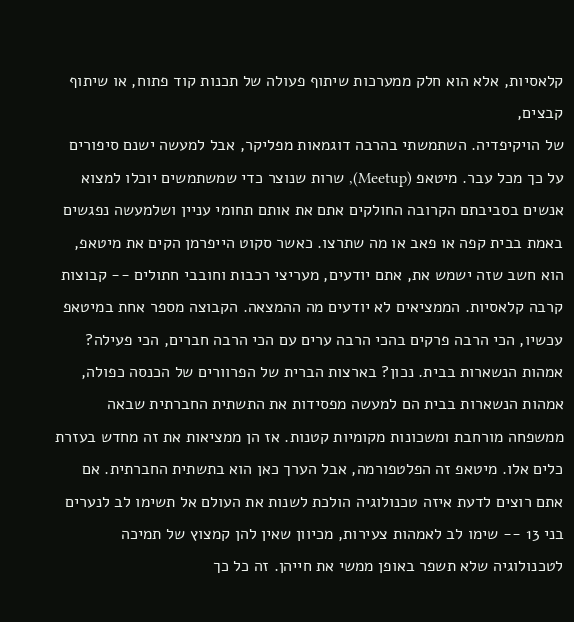קלאסיות, אלא הוא חלק ממערכות שיתוף פעולה של תכנות קוד פתוח, או שיתוף קבצים,
של הויקיפדיה. השתמשתי בהרבה דוגמאות מפליקר, אבל למעשה ישנם סיפורים על כך מכל עבר. מיטאפ (Meetup), שרות שנוצר כדי שמשתמשים יוכלו למצוא אנשים בסביבתם הקרובה החולקים אתם את אותם תחומי עניין ושלמעשה נפגשים באמת בבית קפה או פאב או מה שתרצו. כאשר סקוט הייפרמן הקים את מיטאפ, הוא חשב שזה ישמש את, אתם יודעים, מעריצי רכבות וחובבי חתולים -- קבוצות קרבה קלאסיות. הממציאים לא יודעים מה ההמצאה. הקבוצה מספר אחת במיטאפ עכשיו, הכי הרבה פרקים בהכי הרבה ערים עם הכי הרבה חברים, הכי פעילה? אמהות הנשארות בבית. נכון? בארצות הברית של הפרוורים של הכנסה כפולה, אמהות הנשארות בבית הם למעשה מפסידות את התשתית החברתית שבאה ממשפחה מורחבת ומשכונות מקומיות קטנות. אז הן ממציאות את זה מחדש בעזרת כלים אלו. מיטאפ זה הפלטפורמה, אבל הערך כאן הוא בתשתית החברתית. אם אתם רוצים לדעת איזה טכנולוגיה הולכת לשנות את העולם אל תשימו לב לנערים בני 13 -- שימו לב לאמהות צעירות, מכיוון שאין להן קמצוץ של תמיכה לטכנולוגיה שלא תשפר באופן ממשי את חייהן. זה כל כך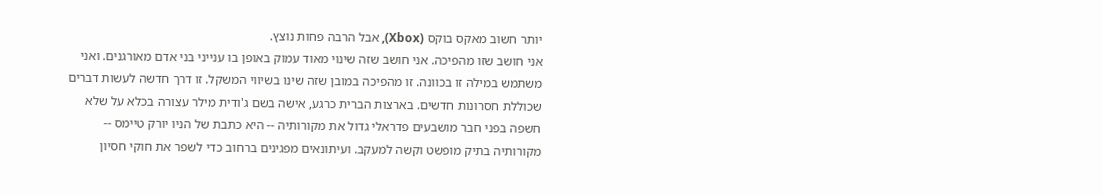יותר חשוב מאקס בוקס (Xbox), אבל הרבה פחות נוצץ.
אני חושב שזו מהפיכה. אני חושב שזה שינוי מאוד עמוק באופן בו ענייני בני אדם מאורגנים. ואני משתמש במילה זו בכוונה. זו מהפיכה במובן שזה שינו בשיווי המשקל. זו דרך חדשה לעשות דברים שכוללת חסרונות חדשים. בארצות הברית כרגע, אישה בשם ג'ודית מילר עצורה בכלא על שלא חשפה בפני חבר מושבעים פדראלי גדול את מקורותיה -- היא כתבת של הניו יורק טיימס -- מקורותיה בתיק מופשט וקשה למעקב. ועיתונאים מפגינים ברחוב כדי לשפר את חוקי חסיון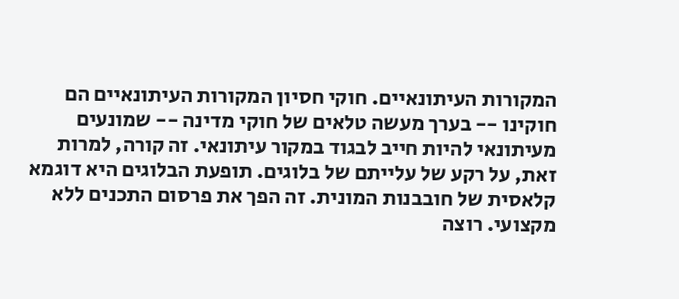המקורות העיתונאיים. חוקי חסיון המקורות העיתונאיים הם חוקינו -- בערך מעשה טלאים של חוקי מדינה -- שמונעים מעיתונאי להיות חייב לבגוד במקור עיתונאי. זה קורה, למרות זאת, על רקע של עלייתם של בלוגים. תופעת הבלוגים היא דוגמא קלאסית של חובבנות המונית. זה הפך את פרסום התכנים ללא מקצועי. רוצה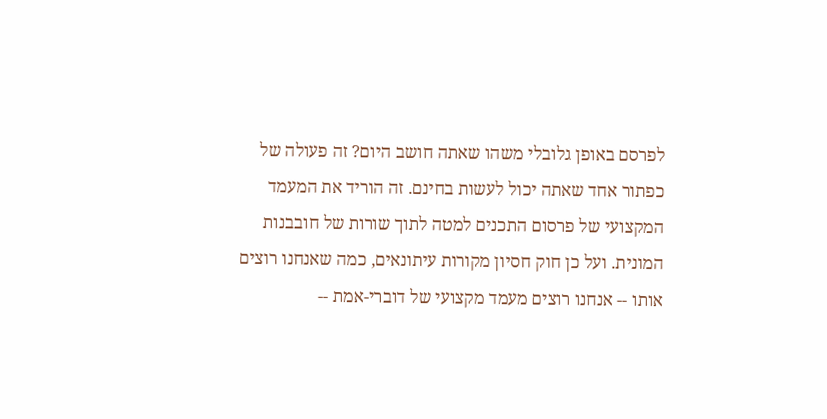לפרסם באופן גלובלי משהו שאתה חושב היום? זה פעולה של כפתור אחד שאתה יכול לעשות בחינם. זה הוריד את המעמד המקצועי של פרסום התכנים למטה לתוך שורות של חובבנות המונית. ועל כן חוק חסיון מקורות עיתונאים, כמה שאנחנו רוצים אותו -- אנחנו רוצים מעמד מקצועי של דוברי-אמת --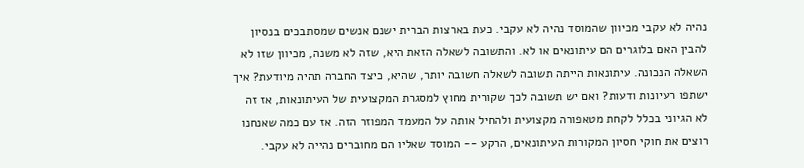נהיה לא עקבי מכיוון שהמוסד נהיה לא עקבי. כעת בארצות הברית ישנם אנשים שמסתבכים בנסיון להבין האם בלוגרים הם עיתונאים או לא. והתשובה לשאלה הזאת היא, שזה לא משנה, מכיוון שזו לא השאלה הנכונה. עיתונאות הייתה תשובה לשאלה חשובה יותר, שהיא, כיצד החברה תהיה מיודעת? איך ישתפו רעיונות ודעות? ואם יש תשובה לכך שקורית מחוץ למסגרת המקצועית של העיתונאות, אז זה לא הגיוני בכלל לקחת מטאפורה מקצועית ולהחיל אותה על המעמד המפוזר הזה. אז עם כמה שאנחנו רוצים את חוקי חסיון המקורות העיתונאים, הרקע -- המוסד שאליו הם מחוברים נהייה לא עקבי.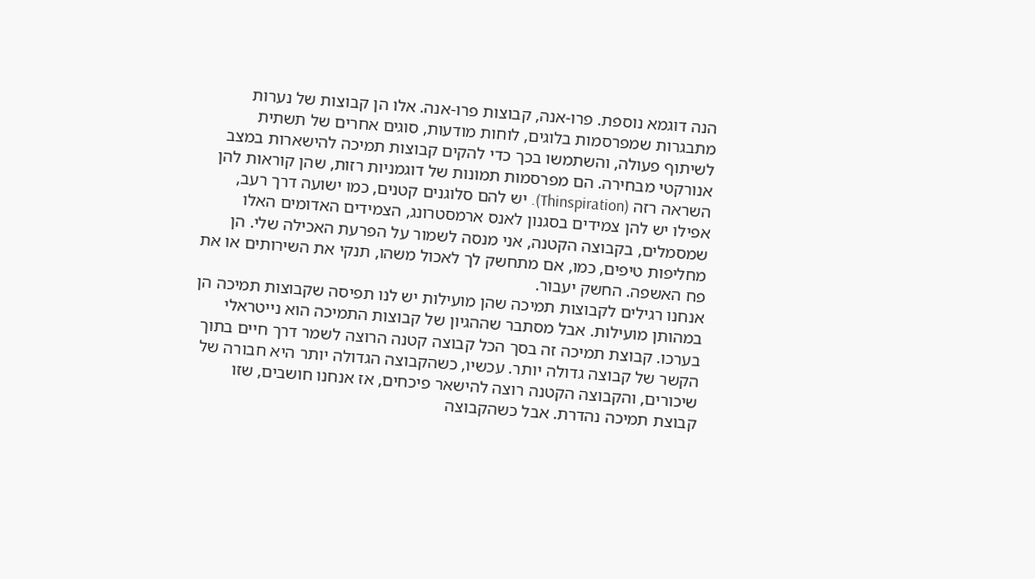הנה דוגמא נוספת. פרו-אנה, קבוצות פרו-אנה. אלו הן קבוצות של נערות מתבגרות שמפרסמות בלוגים, לוחות מודעות, סוגים אחרים של תשתית לשיתוף פעולה, והשתמשו בכך כדי להקים קבוצות תמיכה להישארות במצב אנורקטי מבחירה. הם מפרסמות תמונות של דוגמניות רזות, שהן קוראות להן השראה רזה (Thinspiration). יש להם סלוגנים קטנים, כמו ישועה דרך רעב, אפילו יש להן צמידים בסגנון לאנס ארמסטרונג, הצמידים האדומים האלו שמסמלים, בקבוצה הקטנה, אני מנסה לשמור על הפרעת האכילה שלי. הן מחליפות טיפים, כמו, אם מתחשק לך לאכול משהו, תנקי את השירותים או את פח האשפה. החשק יעבור.
אנחנו רגילים לקבוצות תמיכה שהן מועילות יש לנו תפיסה שקבוצות תמיכה הן במהותן מועילות. אבל מסתבר שההגיון של קבוצות התמיכה הוא נייטראלי בערכו. קבוצת תמיכה זה בסך הכל קבוצה קטנה הרוצה לשמר דרך חיים בתוך הקשר של קבוצה גדולה יותר. עכשיו, כשהקבוצה הגדולה יותר היא חבורה של שיכורים, והקבוצה הקטנה רוצה להישאר פיכחים, אז אנחנו חושבים, שזו קבוצת תמיכה נהדרת. אבל כשהקבוצה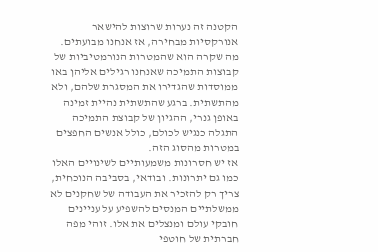הקטנה זה נערות שרוצות להישאר אנורקסיות מבחירה, אז אנחנו מבועתים. מה שקרה הוא שהמטרות הנורמטיביות של קבוצות התמיכה שאנחנו רגילים אליהן באו ממוסדות שהגדירו את המסגרת שלהם, ולא מהתשתית. ברגע שהתשתית נהיית זמינה באופן גנרי, ההגיון של קבוצת התמיכה התגלה כנגיש לכולם, כולל אנשים החפצים במטרות מהסוג הזה.
אז יש חסרונות משמעותיים לשינויים האלו כמו גם יתרונות. ובודאי, בסביבה הנוכחית, צריך רק להזכיר את העבודה של שחקנים לא ממשלתיים המנסים להשפיע על עניינים חובקי עולם ומנצלים את אלו. זוהי מפה חברתית של חוטפי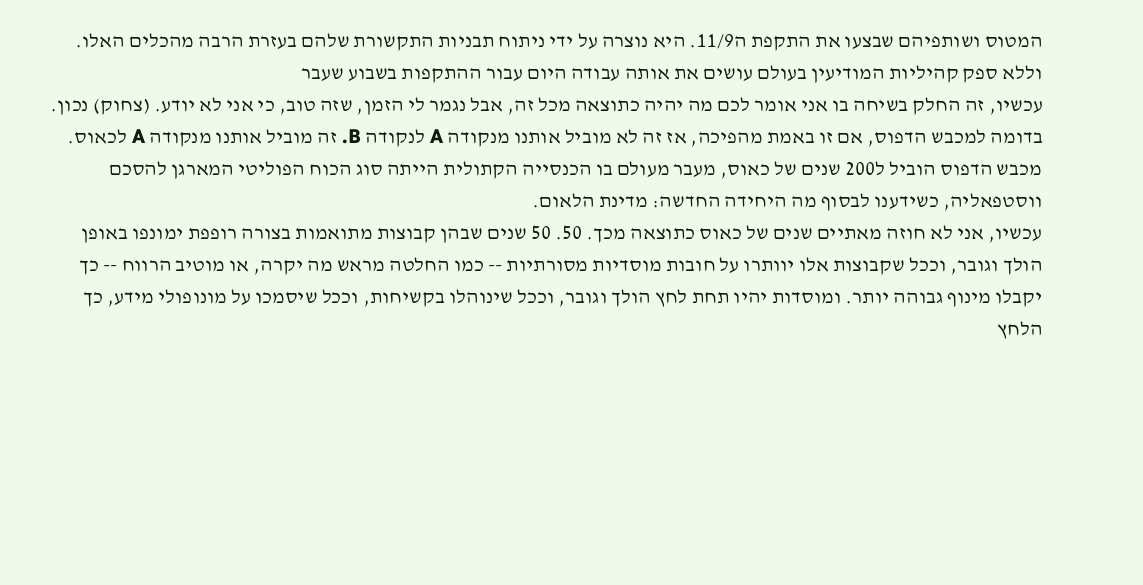המטוס ושותפיהם שבצעו את התקפת ה11/9. היא נוצרה על ידי ניתוח תבניות התקשורת שלהם בעזרת הרבה מהכלים האלו. וללא ספק קהיליות המודיעין בעולם עושים את אותה עבודה היום עבור ההתקפות בשבוע שעבר
עכשיו, זה החלק בשיחה בו אני אומר לכם מה יהיה כתוצאה מכל זה, אבל נגמר לי הזמן, שזה טוב, כי אני לא יודע. (צחוק) נכון. בדומה למכבש הדפוס, אם זו באמת מהפיכה, אז זה לא מוביל אותנו מנקודה A לנקודה B. זה מוביל אותנו מנקודה A לכאוס. מכבש הדפוס הוביל ל200 שנים של כאוס, מעבר מעולם בו הכנסייה הקתולית הייתה סוג הכוח הפוליטי המארגן להסכם ווסטפאליה, כשידענו לבסוף מה היחידה החדשה: מדינת הלאום.
עכשיו, אני לא חוזה מאתיים שנים של כאוס כתוצאה מכך. 50. 50 שנים שבהן קבוצות מתואמות בצורה רופפת ימונפו באופן הולך וגובר, וככל שקבוצות אלו יוותרו על חובות מוסדיות מסורתיות -- כמו החלטה מראש מה יקרה, או מוטיב הרווח -- כך יקבלו מינוף גבוהה יותר. ומוסדות יהיו תחת לחץ הולך וגובר, וככל שינוהלו בקשיחות, וככל שיסמכו על מונופולי מידע, כך הלחץ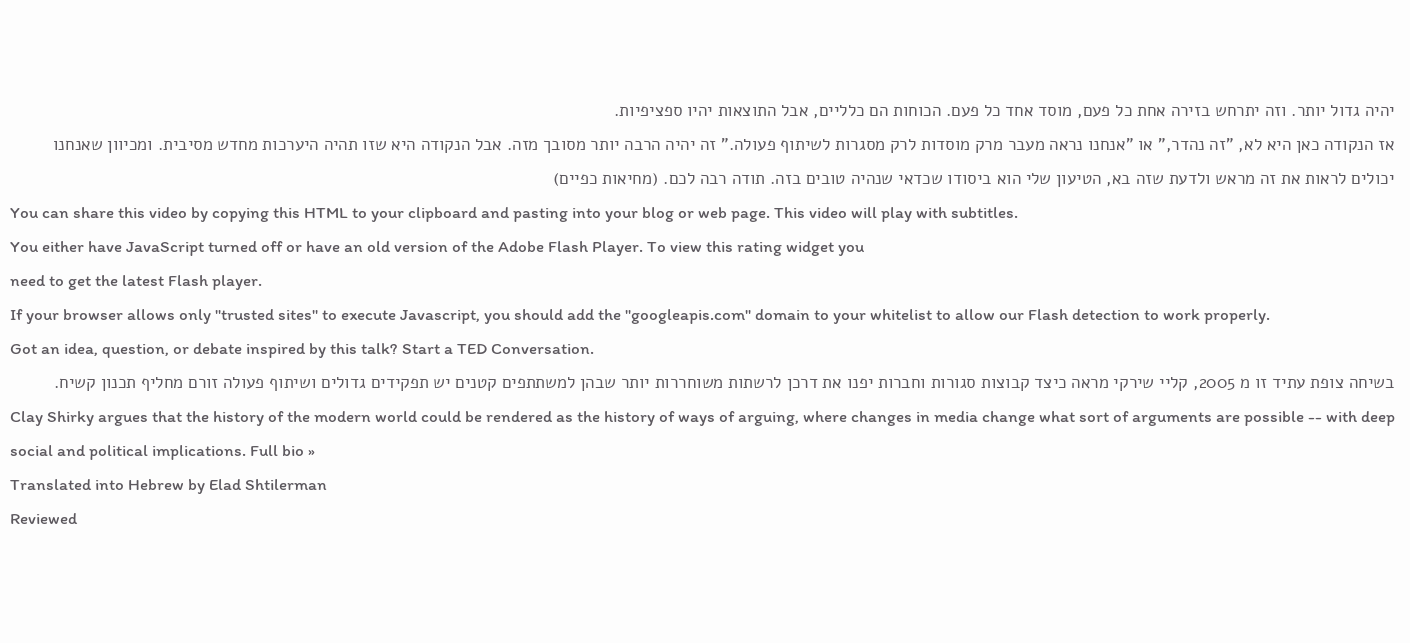יהיה גדול יותר. וזה יתרחש בזירה אחת כל פעם, מוסד אחד כל פעם. הכוחות הם כלליים, אבל התוצאות יהיו ספציפיות.
אז הנקודה כאן היא לא, "זה נהדר," או "אנחנו נראה מעבר מרק מוסדות לרק מסגרות לשיתוף פעולה." זה יהיה הרבה יותר מסובך מזה. אבל הנקודה היא שזו תהיה היערכות מחדש מסיבית. ומכיוון שאנחנו יכולים לראות את זה מראש ולדעת שזה בא, הטיעון שלי הוא ביסודו שכדאי שנהיה טובים בזה. תודה רבה לכם. (מחיאות כפיים)
You can share this video by copying this HTML to your clipboard and pasting into your blog or web page. This video will play with subtitles.
You either have JavaScript turned off or have an old version of the Adobe Flash Player. To view this rating widget you
need to get the latest Flash player.
If your browser allows only "trusted sites" to execute Javascript, you should add the "googleapis.com" domain to your whitelist to allow our Flash detection to work properly.
Got an idea, question, or debate inspired by this talk? Start a TED Conversation.
בשיחה צופת עתיד זו מ 2005, קליי שירקי מראה כיצד קבוצות סגורות וחברות יפנו את דרכן לרשתות משוחררות יותר שבהן למשתתפים קטנים יש תפקידים גדולים ושיתוף פעולה זורם מחליף תכנון קשיח.
Clay Shirky argues that the history of the modern world could be rendered as the history of ways of arguing, where changes in media change what sort of arguments are possible -- with deep social and political implications. Full bio »
Translated into Hebrew by Elad Shtilerman
Reviewed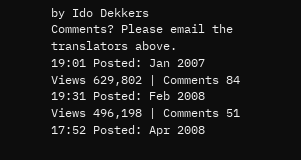by Ido Dekkers
Comments? Please email the translators above.
19:01 Posted: Jan 2007
Views 629,802 | Comments 84
19:31 Posted: Feb 2008
Views 496,198 | Comments 51
17:52 Posted: Apr 2008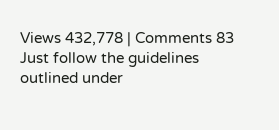Views 432,778 | Comments 83
Just follow the guidelines outlined under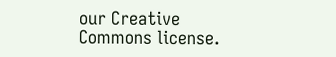our Creative Commons license.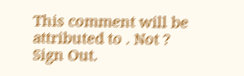This comment will be attributed to . Not ? Sign Out.